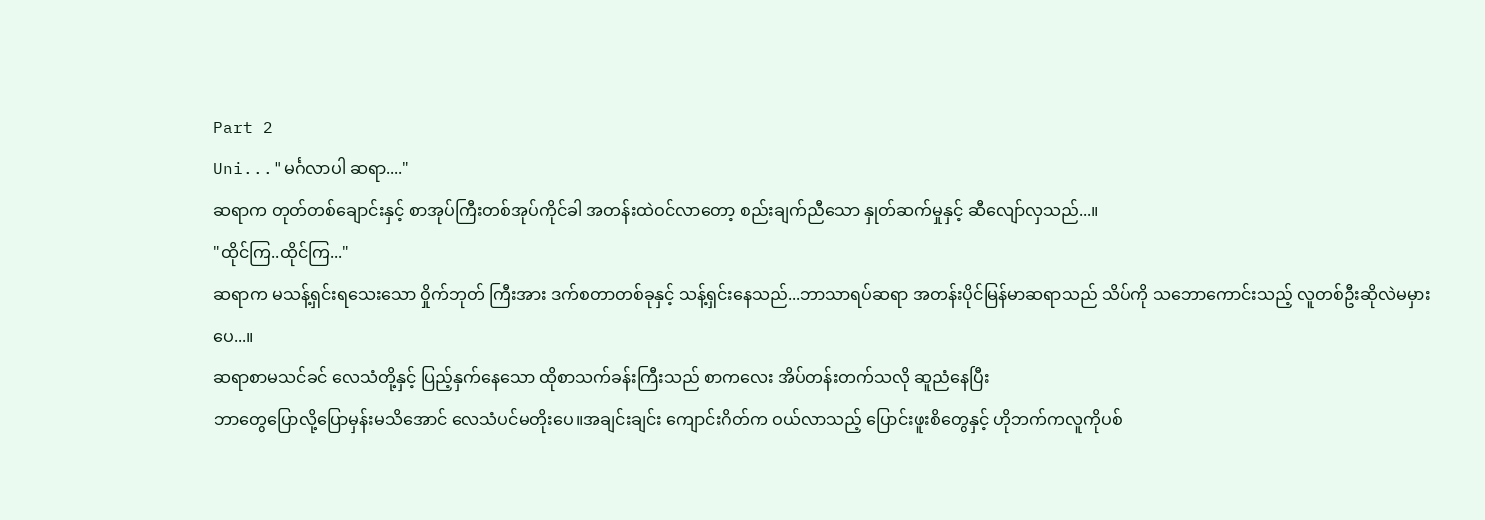Part 2
Uni..."မင်္ဂလာပါ ဆရာ...."
ဆရာက တုတ်တစ်ချောင်းနှင့် စာအုပ်ကြီးတစ်အုပ်ကိုင်ခါ အတန်းထဲဝင်လာတော့ စည်းချက်ညီသော နှုတ်ဆက်မှုနှင့် ဆီလျော်လှသည်...။
"ထိုင်ကြ..ထိုင်ကြ..."
ဆရာက မသန့်ရှင်းရသေးသော ဝှိုက်ဘုတ် ကြီးအား ဒက်စတာတစ်ခုနှင့် သန့်ရှင်းနေသည်...ဘာသာရပ်ဆရာ အတန်းပိုင်မြန်မာဆရာသည် သိပ်ကို သဘောကောင်းသည့် လူတစ်ဦးဆိုလဲမမှားပေ...။
ဆရာစာမသင်ခင် လေသံတို့နှင့် ပြည့်နှက်နေသော ထိုစာသက်ခန်းကြီးသည် စာကလေး အိပ်တန်းတက်သလို ဆူညံနေပြီး
ဘာတွေပြောလို့ပြောမှန်းမသိအောင် လေသံပင်မတိုးပေ။အချင်းချင်း ကျောင်းဂိတ်က ဝယ်လာသည့် ပြောင်းဖူးစိတွေနှင့် ဟိုဘက်ကလူကိုပစ်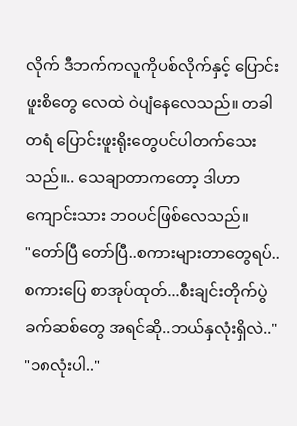လိုက် ဒီဘက်ကလူကိုပစ်လိုက်နှင့် ပြောင်းဖူးစိတွေ လေထဲ ဝဲပျံနေလေသည်။ တခါတရံ ပြောင်းဖူးရိုးတွေပင်ပါတက်သေးသည်။.. သေချာတာကတော့ ဒါဟာ ကျောင်းသား ဘဝပင်ဖြစ်လေသည်။
"တော်ပြီ တော်ပြီ..စကားများတာတွေရပ်..စကားပြေ စာအုပ်ထုတ်...စီးချင်းတိုက်ပွဲ ခက်ဆစ်တွေ အရင်ဆို..ဘယ်နှလုံးရှိလဲ.."
"၁၈လုံးပါ.."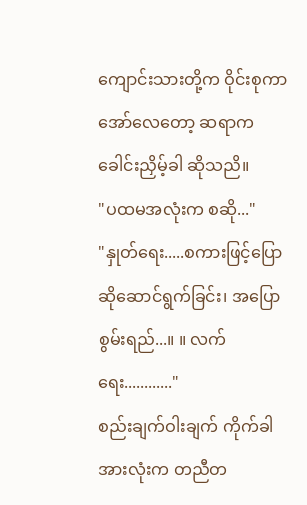ကျောင်းသားတို့က ဝိုင်းစုကာအော်လေတော့ ဆရာက ခေါင်းညှိမ့်ခါ ဆိုသညိ။
"ပထမအလုံးက စဆို..."
"နှုတ်ရေး.....စကားဖြင့်ပြောဆိုဆောင်ရွက်ခြင်း၊ အပြောစွမ်းရည်...။ ။ လက်ရေး............"
စည်းချက်ဝါးချက် ကိုက်ခါ အားလုံးက တညီတ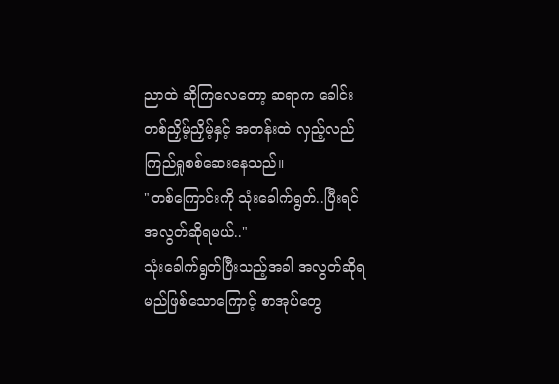ညာထဲ ဆိုကြလေတော့ ဆရာက ခေါင်းတစ်ညှိမ့်ညှိမ့်နှင့် အတန်းထဲ လှည့်လည်ကြည်ရှုစစ်ဆေးနေသည်။
"တစ်ကြောင်းကို သုံးခေါက်ရွတ်..ပြီးရင် အလွတ်ဆိုရမယ်.."
သုံးခေါက်ရွတ်ပြီးသည့်အခါ အလွတ်ဆိုရမည်ဖြစ်သောကြောင့် စာအုပ်တွေ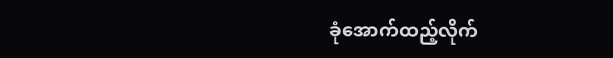ခုံအောက်ထည့်လိုက်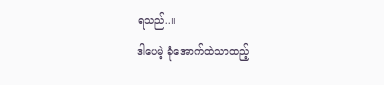ရသည်..။
ဒါပေမဲ့ ခုံအောက်ထဲသာထည့်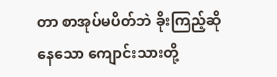တာ စာအုပ်မပိတ်ဘဲ ခိုးကြည့်ဆိုနေသော ကျောင်းသားတို့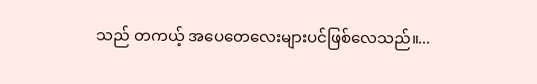သည် တကယ့် အပေတေလေးများပင်ဖြစ်လေသည်။...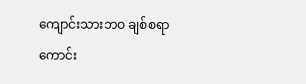ကျောင်းသားဘဝ ချစ်စရာကောင်း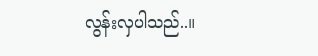လွန်းလှပါသည်..။